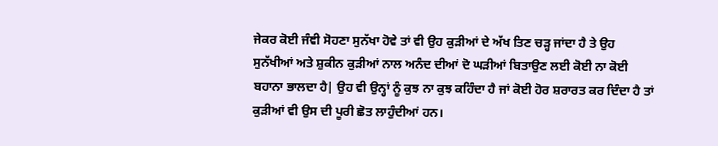ਜੇਕਰ ਕੋਈ ਜੰਞੀ ਸੋਹਣਾ ਸੁਨੱਖਾ ਹੋਵੇ ਤਾਂ ਵੀ ਉਹ ਕੁੜੀਆਂ ਦੇ ਅੱਖ ਤਿਣ ਚੜ੍ਹ ਜਾਂਦਾ ਹੈ ਤੇ ਉਹ ਸੁਨੱਖੀਆਂ ਅਤੇ ਸ਼ੁਕੀਨ ਕੁੜੀਆਂ ਨਾਲ ਅਨੰਦ ਦੀਆਂ ਦੋ ਘੜੀਆਂ ਬਿਤਾਉਣ ਲਈ ਕੋਈ ਨਾ ਕੋਈ ਬਹਾਨਾ ਭਾਲਦਾ ਹੈ| ਉਹ ਵੀ ਉਨ੍ਹਾਂ ਨੂੰ ਕੁਝ ਨਾ ਕੁਝ ਕਹਿੰਦਾ ਹੈ ਜਾਂ ਕੋਈ ਹੋਰ ਸ਼ਰਾਰਤ ਕਰ ਦਿੰਦਾ ਹੈ ਤਾਂ ਕੁੜੀਆਂ ਵੀ ਉਸ ਦੀ ਪੂਰੀ ਛੋਤ ਲਾਹੁੰਦੀਆਂ ਹਨ।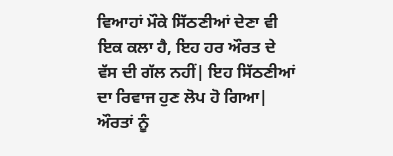ਵਿਆਹਾਂ ਮੌਕੇ ਸਿੱਠਣੀਆਂ ਦੇਣਾ ਵੀ ਇਕ ਕਲਾ ਹੈ, ਇਹ ਹਰ ਔਰਤ ਦੇ ਵੱਸ ਦੀ ਗੱਲ ਨਹੀਂ| ਇਹ ਸਿੱਠਣੀਆਂ ਦਾ ਰਿਵਾਜ ਹੁਣ ਲੋਪ ਹੋ ਗਿਆ| ਔਰਤਾਂ ਨੂੰ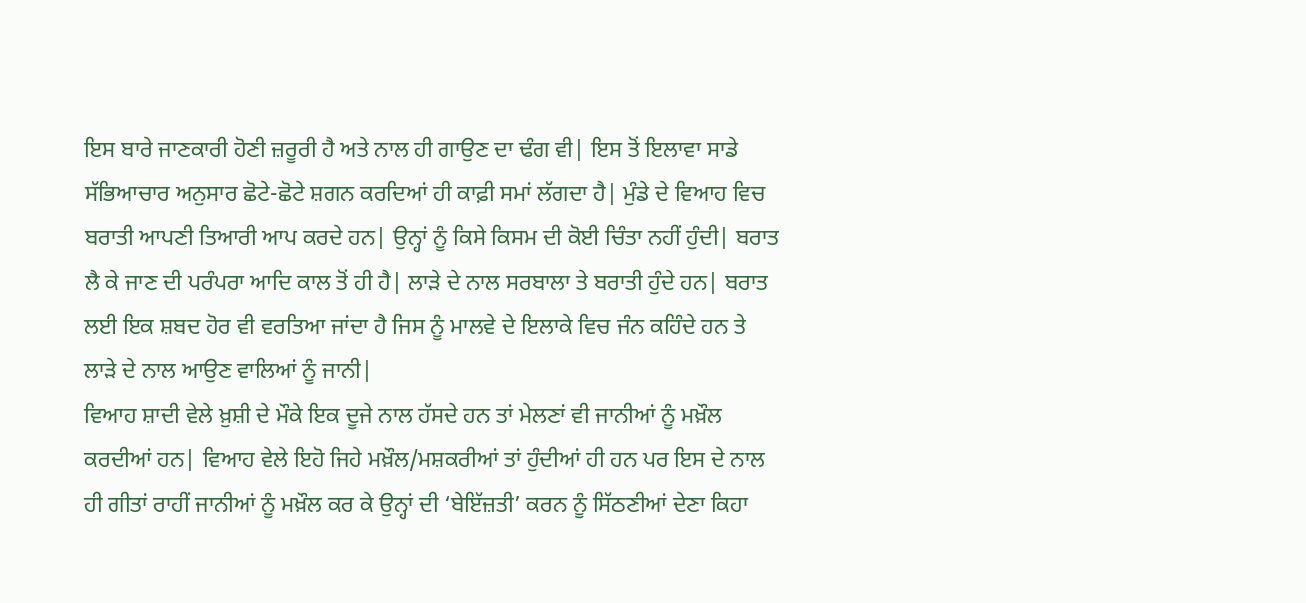ਇਸ ਬਾਰੇ ਜਾਣਕਾਰੀ ਹੋਣੀ ਜ਼ਰੂਰੀ ਹੈ ਅਤੇ ਨਾਲ ਹੀ ਗਾਉਣ ਦਾ ਢੰਗ ਵੀ| ਇਸ ਤੋਂ ਇਲਾਵਾ ਸਾਡੇ ਸੱਭਿਆਚਾਰ ਅਨੁਸਾਰ ਛੋਟੇ-ਛੋਟੇ ਸ਼ਗਨ ਕਰਦਿਆਂ ਹੀ ਕਾਫ਼ੀ ਸਮਾਂ ਲੱਗਦਾ ਹੈ| ਮੁੰਡੇ ਦੇ ਵਿਆਹ ਵਿਚ ਬਰਾਤੀ ਆਪਣੀ ਤਿਆਰੀ ਆਪ ਕਰਦੇ ਹਨ| ਉਨ੍ਹਾਂ ਨੂੰ ਕਿਸੇ ਕਿਸਮ ਦੀ ਕੋਈ ਚਿੰਤਾ ਨਹੀਂ ਹੁੰਦੀ| ਬਰਾਤ ਲੈ ਕੇ ਜਾਣ ਦੀ ਪਰੰਪਰਾ ਆਦਿ ਕਾਲ ਤੋਂ ਹੀ ਹੈ| ਲਾੜੇ ਦੇ ਨਾਲ ਸਰਬਾਲਾ ਤੇ ਬਰਾਤੀ ਹੁੰਦੇ ਹਨ| ਬਰਾਤ ਲਈ ਇਕ ਸ਼ਬਦ ਹੋਰ ਵੀ ਵਰਤਿਆ ਜਾਂਦਾ ਹੈ ਜਿਸ ਨੂੰ ਮਾਲਵੇ ਦੇ ਇਲਾਕੇ ਵਿਚ ਜੰਨ ਕਹਿੰਦੇ ਹਨ ਤੇ ਲਾੜੇ ਦੇ ਨਾਲ ਆਉਣ ਵਾਲਿਆਂ ਨੂੰ ਜਾਨੀ|
ਵਿਆਹ ਸ਼ਾਦੀ ਵੇਲੇ ਖ਼ੁਸ਼ੀ ਦੇ ਮੌਕੇ ਇਕ ਦੂਜੇ ਨਾਲ ਹੱਸਦੇ ਹਨ ਤਾਂ ਮੇਲਣਾਂ ਵੀ ਜਾਨੀਆਂ ਨੂੰ ਮਖ਼ੌਲ ਕਰਦੀਆਂ ਹਨ| ਵਿਆਹ ਵੇਲੇ ਇਹੋ ਜਿਹੇ ਮਖ਼ੌਲ/ਮਸ਼ਕਰੀਆਂ ਤਾਂ ਹੁੰਦੀਆਂ ਹੀ ਹਨ ਪਰ ਇਸ ਦੇ ਨਾਲ ਹੀ ਗੀਤਾਂ ਰਾਹੀਂ ਜਾਨੀਆਂ ਨੂੰ ਮਖ਼ੌਲ ਕਰ ਕੇ ਉਨ੍ਹਾਂ ਦੀ ‘ਬੇਇੱਜ਼ਤੀ’ ਕਰਨ ਨੂੰ ਸਿੱਠਣੀਆਂ ਦੇਣਾ ਕਿਹਾ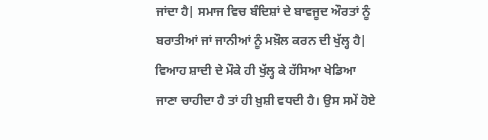ਜਾਂਦਾ ਹੈ| ਸਮਾਜ ਵਿਚ ਬੰਦਿਸ਼ਾਂ ਦੇ ਬਾਵਜੂਦ ਔਰਤਾਂ ਨੂੰ ਬਰਾਤੀਆਂ ਜਾਂ ਜਾਨੀਆਂ ਨੂੰ ਮਖ਼ੌਲ ਕਰਨ ਦੀ ਖੁੱਲ੍ਹ ਹੈ| ਵਿਆਹ ਸ਼ਾਦੀ ਦੇ ਮੌਕੇ ਹੀ ਖੁੱਲ੍ਹ ਕੇ ਹੱਸਿਆ ਖੇਡਿਆ ਜਾਣਾ ਚਾਹੀਦਾ ਹੈ ਤਾਂ ਹੀ ਖ਼ੁਸ਼ੀ ਵਧਦੀ ਹੈ। ਉਸ ਸਮੇਂ ਹੋਏ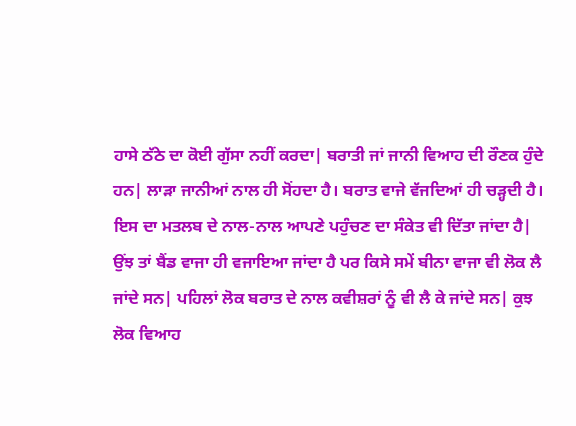ਹਾਸੇ ਠੱਠੇ ਦਾ ਕੋਈ ਗੁੱਸਾ ਨਹੀਂ ਕਰਦਾ| ਬਰਾਤੀ ਜਾਂ ਜਾਨੀ ਵਿਆਹ ਦੀ ਰੌਣਕ ਹੁੰਦੇ ਹਨ| ਲਾੜਾ ਜਾਨੀਆਂ ਨਾਲ ਹੀ ਸੋਂਹਦਾ ਹੈ। ਬਰਾਤ ਵਾਜੇ ਵੱਜਦਿਆਂ ਹੀ ਚੜ੍ਹਦੀ ਹੈ। ਇਸ ਦਾ ਮਤਲਬ ਦੇ ਨਾਲ-ਨਾਲ ਆਪਣੇ ਪਹੁੰਚਣ ਦਾ ਸੰਕੇਤ ਵੀ ਦਿੱਤਾ ਜਾਂਦਾ ਹੈ| ਉਂਝ ਤਾਂ ਬੈਂਡ ਵਾਜਾ ਹੀ ਵਜਾਇਆ ਜਾਂਦਾ ਹੈ ਪਰ ਕਿਸੇ ਸਮੇਂ ਬੀਨਾ ਵਾਜਾ ਵੀ ਲੋਕ ਲੈ ਜਾਂਦੇ ਸਨ| ਪਹਿਲਾਂ ਲੋਕ ਬਰਾਤ ਦੇ ਨਾਲ ਕਵੀਸ਼ਰਾਂ ਨੂੰ ਵੀ ਲੈ ਕੇ ਜਾਂਦੇ ਸਨ| ਕੁਝ ਲੋਕ ਵਿਆਹ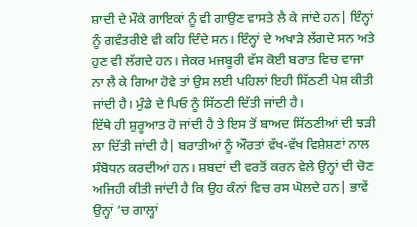ਸ਼ਾਦੀ ਦੇ ਮੌਕੇ ਗਾਇਕਾਂ ਨੂੰ ਵੀ ਗਾਉਣ ਵਾਸਤੇ ਲੈ ਕੇ ਜਾਂਦੇ ਹਨ| ਇੰਨ੍ਹਾਂ ਨੂੰ ਗਵੰਤਰੀਏ ਵੀ ਕਹਿ ਦਿੰਦੇ ਸਨ। ਇੰਨ੍ਹਾਂ ਦੇ ਅਖਾੜੇ ਲੱਗਦੇ ਸਨ ਅਤੇ ਹੁਣ ਵੀ ਲੱਗਦੇ ਹਨ। ਜੇਕਰ ਮਜਬੂਰੀ ਵੱਸ ਕੋਈ ਬਰਾਤ ਵਿਚ ਵਾਜਾ ਨਾ ਲੈ ਕੇ ਗਿਆ ਹੋਵੇ ਤਾਂ ਉਸ ਲਈ ਪਹਿਲਾਂ ਇਹੀ ਸਿੱਠਣੀ ਪੇਸ਼ ਕੀਤੀ ਜਾਂਦੀ ਹੈ। ਮੁੰਡੇ ਦੇ ਪਿਓ ਨੂੰ ਸਿੱਠਣੀ ਦਿੱਤੀ ਜਾਂਦੀ ਹੈ।
ਇੱਥੇ ਹੀ ਸ਼ੁਰੂਆਤ ਹੋ ਜਾਂਦੀ ਹੈ ਤੇ ਇਸ ਤੋਂ ਬਾਅਦ ਸਿੱਠਣੀਆਂ ਦੀ ਝੜੀ ਲਾ ਦਿੱਤੀ ਜਾਂਦੀ ਹੈ| ਬਰਾਤੀਆਂ ਨੂੰ ਔਰਤਾਂ ਵੱਖ-ਵੱਖ ਵਿਸ਼ੇਸ਼ਣਾਂ ਨਾਲ ਸੰਬੋਧਨ ਕਰਦੀਆਂ ਹਨ। ਸ਼ਬਦਾਂ ਦੀ ਵਰਤੋਂ ਕਰਨ ਵੇਲੇ ਉਨ੍ਹਾਂ ਦੀ ਚੋਣ ਅਜਿਹੀ ਕੀਤੀ ਜਾਂਦੀ ਹੈ ਕਿ ਉਹ ਕੰਨਾਂ ਵਿਚ ਰਸ ਘੋਲਦੇ ਹਨ| ਭਾਵੇਂ ਉਨ੍ਹਾਂ ’ਚ ਗਾਲ੍ਹਾਂ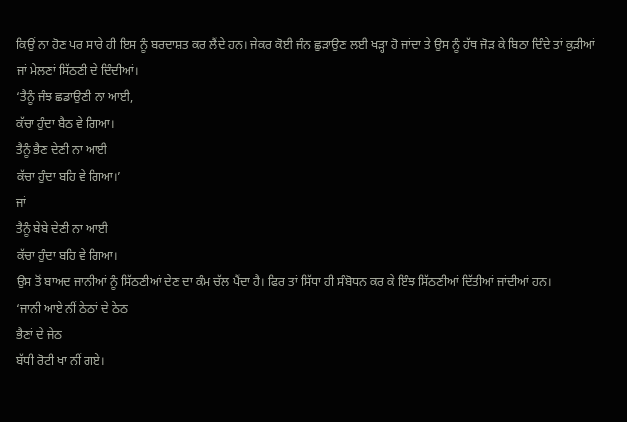ਕਿਉਂ ਨਾ ਹੋਣ ਪਰ ਸਾਰੇ ਹੀ ਇਸ ਨੂੰ ਬਰਦਾਸ਼ਤ ਕਰ ਲੈਂਦੇ ਹਨ। ਜੇਕਰ ਕੋਈ ਜੰਨ ਛੁੜਾਉਣ ਲਈ ਖੜ੍ਹਾ ਹੋ ਜਾਂਦਾ ਤੇ ਉਸ ਨੂੰ ਹੱਥ ਜੋੜ ਕੇ ਬਿਠਾ ਦਿੰਦੇ ਤਾਂ ਕੁੜੀਆਂ ਜਾਂ ਮੇਲਣਾਂ ਸਿੱਠਣੀ ਦੇ ਦਿੰਦੀਆਂ।
‘ਤੈਨੂੰ ਜੰਝ ਛਡਾਉਣੀ ਨਾ ਆਈ,
ਕੱਚਾ ਹੁੰਦਾ ਬੈਠ ਵੇ ਗਿਆ।
ਤੈਨੂੰ ਭੈਣ ਦੇਣੀ ਨਾ ਆਈ
ਕੱਚਾ ਹੁੰਦਾ ਬਹਿ ਵੇ ਗਿਆ।’
ਜਾਂ
ਤੈਨੂੰ ਬੇਬੇ ਦੇਣੀ ਨਾ ਆਈ
ਕੱਚਾ ਹੁੰਦਾ ਬਹਿ ਵੇ ਗਿਆ।
ਉਸ ਤੋਂ ਬਾਅਦ ਜਾਨੀਆਂ ਨੂੰ ਸਿੱਠਣੀਆਂ ਦੇਣ ਦਾ ਕੰਮ ਚੱਲ ਪੈਂਦਾ ਹੈ। ਫਿਰ ਤਾਂ ਸਿੱਧਾ ਹੀ ਸੰਬੋਧਨ ਕਰ ਕੇ ਇੰਝ ਸਿੱਠਣੀਆਂ ਦਿੱਤੀਆਂ ਜਾਂਦੀਆਂ ਹਨ।
‘ਜਾਨੀ ਆਏ ਨੀਂ ਠੇਠਾਂ ਦੇ ਠੇਠ
ਭੈਣਾਂ ਦੇ ਜੇਠ
ਬੱਧੀ ਰੋਟੀ ਖਾ ਨੀਂ ਗਏ।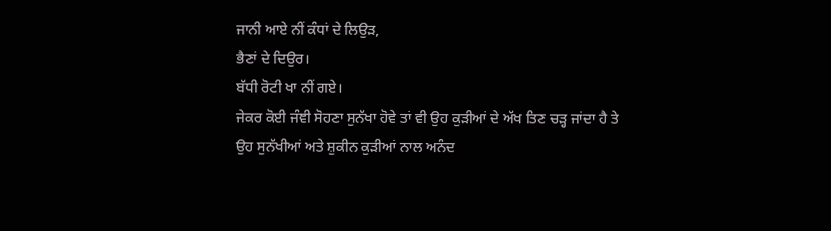ਜਾਨੀ ਆਏ ਨੀਂ ਕੰਧਾਂ ਦੇ ਲਿਉੜ,
ਭੈਣਾਂ ਦੇ ਦਿਉਰ।
ਬੱਧੀ ਰੋਟੀ ਖਾ ਨੀਂ ਗਏ।
ਜੇਕਰ ਕੋਈ ਜੰਞੀ ਸੋਹਣਾ ਸੁਨੱਖਾ ਹੋਵੇ ਤਾਂ ਵੀ ਉਹ ਕੁੜੀਆਂ ਦੇ ਅੱਖ ਤਿਣ ਚੜ੍ਹ ਜਾਂਦਾ ਹੈ ਤੇ ਉਹ ਸੁਨੱਖੀਆਂ ਅਤੇ ਸ਼ੁਕੀਨ ਕੁੜੀਆਂ ਨਾਲ ਅਨੰਦ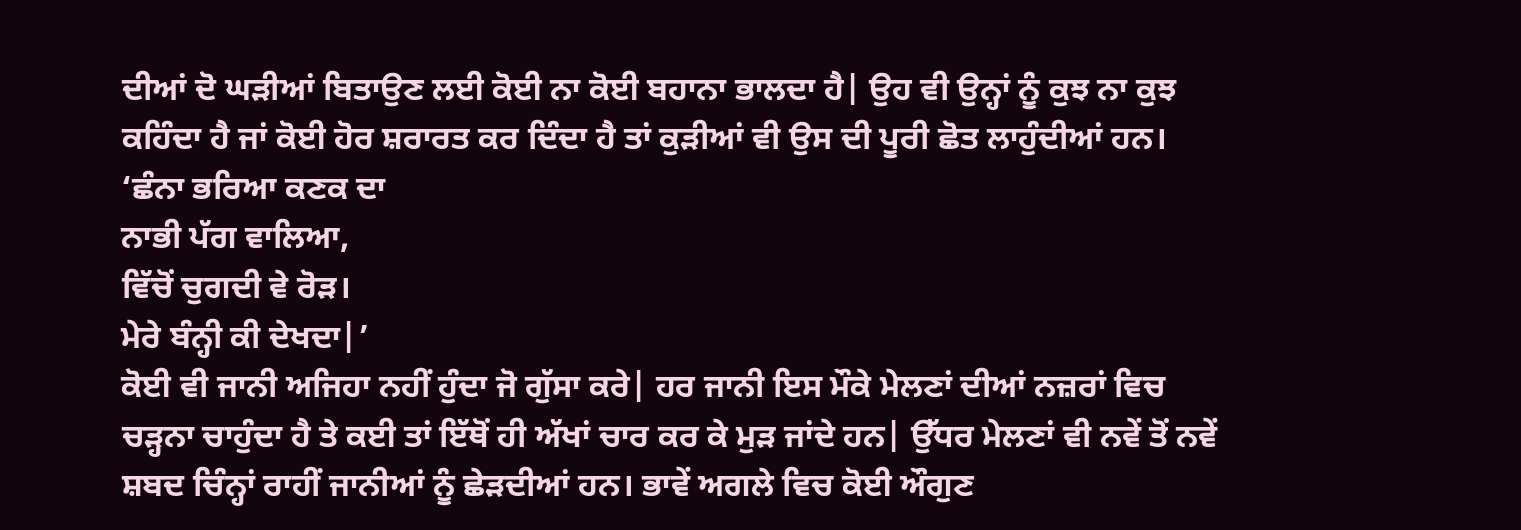ਦੀਆਂ ਦੋ ਘੜੀਆਂ ਬਿਤਾਉਣ ਲਈ ਕੋਈ ਨਾ ਕੋਈ ਬਹਾਨਾ ਭਾਲਦਾ ਹੈ| ਉਹ ਵੀ ਉਨ੍ਹਾਂ ਨੂੰ ਕੁਝ ਨਾ ਕੁਝ ਕਹਿੰਦਾ ਹੈ ਜਾਂ ਕੋਈ ਹੋਰ ਸ਼ਰਾਰਤ ਕਰ ਦਿੰਦਾ ਹੈ ਤਾਂ ਕੁੜੀਆਂ ਵੀ ਉਸ ਦੀ ਪੂਰੀ ਛੋਤ ਲਾਹੁੰਦੀਆਂ ਹਨ।
‘ਛੰਨਾ ਭਰਿਆ ਕਣਕ ਦਾ
ਨਾਭੀ ਪੱਗ ਵਾਲਿਆ,
ਵਿੱਚੋਂ ਚੁਗਦੀ ਵੇ ਰੋੜ।
ਮੇਰੇ ਬੰਨ੍ਹੀ ਕੀ ਦੇਖਦਾ|’
ਕੋਈ ਵੀ ਜਾਨੀ ਅਜਿਹਾ ਨਹੀਂ ਹੁੰਦਾ ਜੋ ਗੁੱਸਾ ਕਰੇ| ਹਰ ਜਾਨੀ ਇਸ ਮੌਕੇ ਮੇਲਣਾਂ ਦੀਆਂ ਨਜ਼ਰਾਂ ਵਿਚ ਚੜ੍ਹਨਾ ਚਾਹੁੰਦਾ ਹੈ ਤੇ ਕਈ ਤਾਂ ਇੱਥੋਂ ਹੀ ਅੱਖਾਂ ਚਾਰ ਕਰ ਕੇ ਮੁੜ ਜਾਂਦੇ ਹਨ| ਉੱਧਰ ਮੇਲਣਾਂ ਵੀ ਨਵੇਂ ਤੋਂ ਨਵੇਂ ਸ਼ਬਦ ਚਿੰਨ੍ਹਾਂ ਰਾਹੀਂ ਜਾਨੀਆਂ ਨੂੰ ਛੇੜਦੀਆਂ ਹਨ। ਭਾਵੇਂ ਅਗਲੇ ਵਿਚ ਕੋਈ ਔਗੁਣ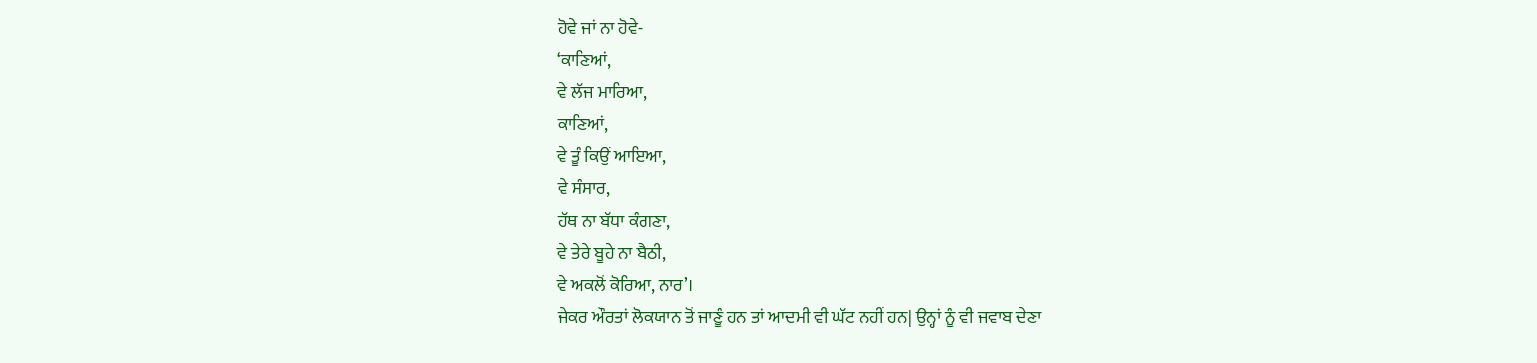ਹੋਵੇ ਜਾਂ ਨਾ ਹੋਵੇ-
‘ਕਾਣਿਆਂ,
ਵੇ ਲੱਜ ਮਾਰਿਆ,
ਕਾਣਿਆਂ,
ਵੇ ਤੂੰ ਕਿਉਂ ਆਇਆ,
ਵੇ ਸੰਸਾਰ,
ਹੱਥ ਨਾ ਬੱਧਾ ਕੰਗਣਾ,
ਵੇ ਤੇਰੇ ਬੂਹੇ ਨਾ ਬੈਠੀ,
ਵੇ ਅਕਲੋਂ ਕੋਰਿਆ, ਨਾਰ’।
ਜੇਕਰ ਔਰਤਾਂ ਲੋਕਯਾਨ ਤੋਂ ਜਾਣੂੰ ਹਨ ਤਾਂ ਆਦਮੀ ਵੀ ਘੱਟ ਨਹੀਂ ਹਨ| ਉਨ੍ਹਾਂ ਨੂੰ ਵੀ ਜਵਾਬ ਦੇਣਾ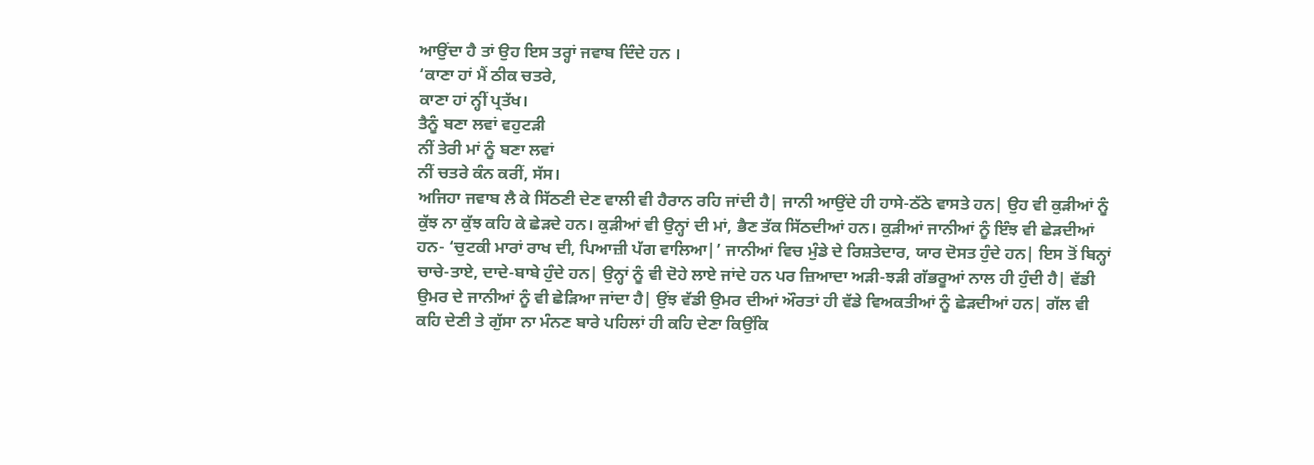ਆਉਂਦਾ ਹੈ ਤਾਂ ਉਹ ਇਸ ਤਰ੍ਹਾਂ ਜਵਾਬ ਦਿੰਦੇ ਹਨ ।
‘ਕਾਣਾ ਹਾਂ ਮੈਂ ਠੀਕ ਚਤਰੇ,
ਕਾਣਾ ਹਾਂ ਨ੍ਹੀਂ ਪ੍ਰਤੱਖ।
ਤੈਨੂੰ ਬਣਾ ਲਵਾਂ ਵਹੁਟੜੀ
ਨੀਂ ਤੇਰੀ ਮਾਂ ਨੂੰ ਬਣਾ ਲਵਾਂ
ਨੀਂ ਚਤਰੇ ਕੰਨ ਕਰੀਂ, ਸੱਸ।
ਅਜਿਹਾ ਜਵਾਬ ਲੈ ਕੇ ਸਿੱਠਣੀ ਦੇਣ ਵਾਲੀ ਵੀ ਹੈਰਾਨ ਰਹਿ ਜਾਂਦੀ ਹੈ| ਜਾਨੀ ਆਉਂਦੇ ਹੀ ਹਾਸੇ-ਠੱਠੇ ਵਾਸਤੇ ਹਨ| ਉਹ ਵੀ ਕੁੜੀਆਂ ਨੂੰ ਕੁੱਝ ਨਾ ਕੁੱਝ ਕਹਿ ਕੇ ਛੇੜਦੇ ਹਨ। ਕੁੜੀਆਂ ਵੀ ਉਨ੍ਹਾਂ ਦੀ ਮਾਂ, ਭੈਣ ਤੱਕ ਸਿੱਠਦੀਆਂ ਹਨ। ਕੁੜੀਆਂ ਜਾਨੀਆਂ ਨੂੰ ਇੰਝ ਵੀ ਛੇੜਦੀਆਂ ਹਨ- ‘ਚੁਟਕੀ ਮਾਰਾਂ ਰਾਖ ਦੀ, ਪਿਆਜ਼ੀ ਪੱਗ ਵਾਲਿਆ|’ ਜਾਨੀਆਂ ਵਿਚ ਮੁੰਡੇ ਦੇ ਰਿਸ਼ਤੇਦਾਰ, ਯਾਰ ਦੋਸਤ ਹੁੰਦੇ ਹਨ| ਇਸ ਤੋਂ ਬਿਨ੍ਹਾਂ ਚਾਚੇ-ਤਾਏ, ਦਾਦੇ-ਬਾਬੇ ਹੁੰਦੇ ਹਨ| ਉਨ੍ਹਾਂ ਨੂੰ ਵੀ ਦੋਹੇ ਲਾਏ ਜਾਂਦੇ ਹਨ ਪਰ ਜ਼ਿਆਦਾ ਅੜੀ-ਝੜੀ ਗੱਭਰੂਆਂ ਨਾਲ ਹੀ ਹੁੰਦੀ ਹੈ| ਵੱਡੀ ਉਮਰ ਦੇ ਜਾਨੀਆਂ ਨੂੰ ਵੀ ਛੇੜਿਆ ਜਾਂਦਾ ਹੈ| ਉਂਝ ਵੱਡੀ ਉਮਰ ਦੀਆਂ ਔਰਤਾਂ ਹੀ ਵੱਡੇ ਵਿਅਕਤੀਆਂ ਨੂੰ ਛੇੜਦੀਆਂ ਹਨ| ਗੱਲ ਵੀ ਕਹਿ ਦੇਣੀ ਤੇ ਗੁੱਸਾ ਨਾ ਮੰਨਣ ਬਾਰੇ ਪਹਿਲਾਂ ਹੀ ਕਹਿ ਦੇਣਾ ਕਿਉਂਕਿ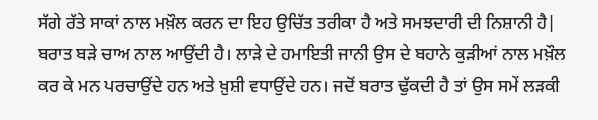ਸੱਗੇ ਰੱਤੇ ਸਾਕਾਂ ਨਾਲ ਮਖ਼ੌਲ ਕਰਨ ਦਾ ਇਹ ਉਚਿੱਤ ਤਰੀਕਾ ਹੈ ਅਤੇ ਸਮਝਦਾਰੀ ਦੀ ਨਿਸ਼ਾਨੀ ਹੈ| ਬਰਾਤ ਬੜੇ ਚਾਅ ਨਾਲ ਆਉਂਦੀ ਹੈ। ਲਾੜੇ ਦੇ ਹਮਾਇਤੀ ਜਾਨੀ ਉਸ ਦੇ ਬਹਾਨੇ ਕੁੜੀਆਂ ਨਾਲ ਮਖ਼ੌਲ ਕਰ ਕੇ ਮਨ ਪਰਚਾਉਂਦੇ ਹਨ ਅਤੇ ਖ਼ੁਸ਼ੀ ਵਧਾਉਂਦੇ ਹਨ। ਜਦੋਂ ਬਰਾਤ ਢੁੱਕਦੀ ਹੈ ਤਾਂ ਉਸ ਸਮੇਂ ਲੜਕੀ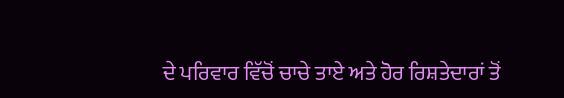ਦੇ ਪਰਿਵਾਰ ਵਿੱਚੋਂ ਚਾਚੇ ਤਾਏ ਅਤੇ ਹੋਰ ਰਿਸ਼ਤੇਦਾਰਾਂ ਤੋਂ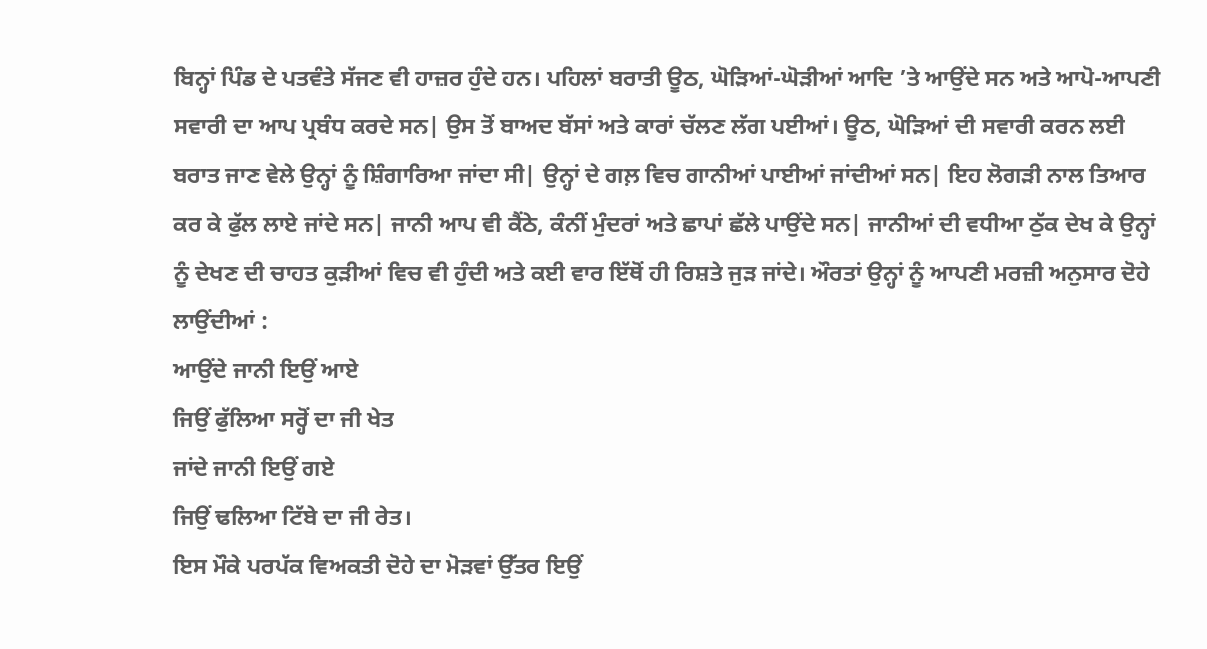ਬਿਨ੍ਹਾਂ ਪਿੰਡ ਦੇ ਪਤਵੰਤੇ ਸੱਜਣ ਵੀ ਹਾਜ਼ਰ ਹੁੰਦੇ ਹਨ। ਪਹਿਲਾਂ ਬਰਾਤੀ ਊਠ, ਘੋੜਿਆਂ-ਘੋੜੀਆਂ ਆਦਿ ’ਤੇ ਆਉਂਦੇ ਸਨ ਅਤੇ ਆਪੋ-ਆਪਣੀ ਸਵਾਰੀ ਦਾ ਆਪ ਪ੍ਰਬੰਧ ਕਰਦੇ ਸਨ| ਉਸ ਤੋਂ ਬਾਅਦ ਬੱਸਾਂ ਅਤੇ ਕਾਰਾਂ ਚੱਲਣ ਲੱਗ ਪਈਆਂ। ਊਠ, ਘੋੜਿਆਂ ਦੀ ਸਵਾਰੀ ਕਰਨ ਲਈ ਬਰਾਤ ਜਾਣ ਵੇਲੇ ਉਨ੍ਹਾਂ ਨੂੰ ਸ਼ਿੰਗਾਰਿਆ ਜਾਂਦਾ ਸੀ| ਉਨ੍ਹਾਂ ਦੇ ਗਲ਼ ਵਿਚ ਗਾਨੀਆਂ ਪਾਈਆਂ ਜਾਂਦੀਆਂ ਸਨ| ਇਹ ਲੋਗੜੀ ਨਾਲ ਤਿਆਰ ਕਰ ਕੇ ਫੁੱਲ ਲਾਏ ਜਾਂਦੇ ਸਨ| ਜਾਨੀ ਆਪ ਵੀ ਕੈਂਠੇ, ਕੰਨੀਂ ਮੁੰਦਰਾਂ ਅਤੇ ਛਾਪਾਂ ਛੱਲੇ ਪਾਉਂਦੇ ਸਨ| ਜਾਨੀਆਂ ਦੀ ਵਧੀਆ ਠੁੱਕ ਦੇਖ ਕੇ ਉਨ੍ਹਾਂ ਨੂੰ ਦੇਖਣ ਦੀ ਚਾਹਤ ਕੁੜੀਆਂ ਵਿਚ ਵੀ ਹੁੰਦੀ ਅਤੇ ਕਈ ਵਾਰ ਇੱਥੋਂ ਹੀ ਰਿਸ਼ਤੇ ਜੁੜ ਜਾਂਦੇ। ਔਰਤਾਂ ਉਨ੍ਹਾਂ ਨੂੰ ਆਪਣੀ ਮਰਜ਼ੀ ਅਨੁਸਾਰ ਦੋਹੇ ਲਾਉਂਦੀਆਂ :
ਆਉਂਦੇ ਜਾਨੀ ਇਉਂ ਆਏ
ਜਿਉਂ ਫੁੱਲਿਆ ਸਰ੍ਹੋਂ ਦਾ ਜੀ ਖੇਤ
ਜਾਂਦੇ ਜਾਨੀ ਇਉਂ ਗਏ
ਜਿਉਂ ਢਲਿਆ ਟਿੱਬੇ ਦਾ ਜੀ ਰੇਤ।
ਇਸ ਮੌਕੇ ਪਰਪੱਕ ਵਿਅਕਤੀ ਦੋਹੇ ਦਾ ਮੋੜਵਾਂ ਉੱਤਰ ਇਉਂ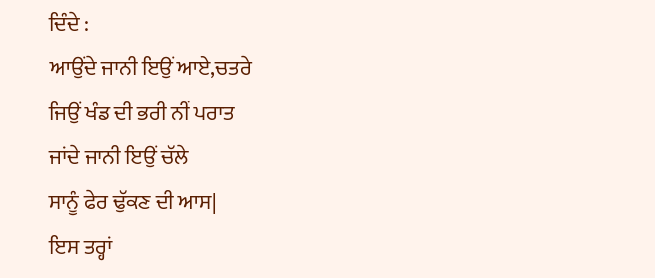ਦਿੰਦੇ :
ਆਉਂਦੇ ਜਾਨੀ ਇਉਂ ਆਏ,ਚਤਰੇ
ਜਿਉਂ ਖੰਡ ਦੀ ਭਰੀ ਨੀਂ ਪਰਾਤ
ਜਾਂਦੇ ਜਾਨੀ ਇਉਂ ਚੱਲੇ
ਸਾਨੂੰ ਫੇਰ ਢੁੱਕਣ ਦੀ ਆਸ|
ਇਸ ਤਰ੍ਹਾਂ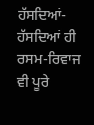ਹੱਸਦਿਆਂ-ਹੱਸਦਿਆਂ ਹੀ ਰਸਮ-ਰਿਵਾਜ ਵੀ ਪੂਰੇ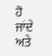ਹੋ ਜਾਂਦੇ ਅਤੇ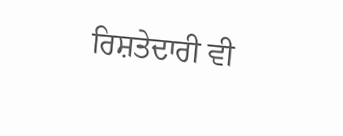ਰਿਸ਼ਤੇਦਾਰੀ ਵੀ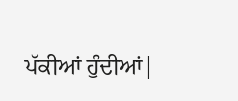ਪੱਕੀਆਂ ਹੁੰਦੀਆਂ|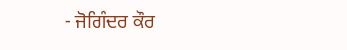- ਜੋਗਿੰਦਰ ਕੌਰ